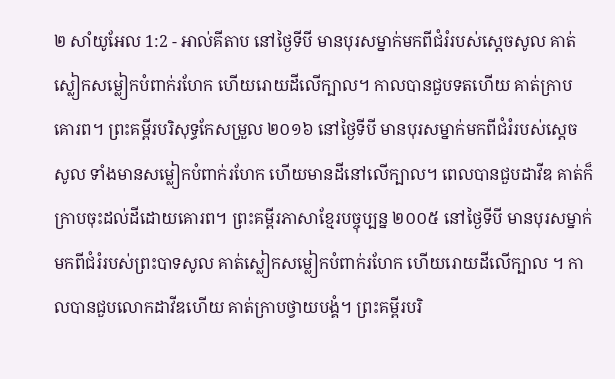២ សាំយូអែល 1:2 - អាល់គីតាប នៅថ្ងៃទីបី មានបុរសម្នាក់មកពីជំរំរបស់ស្តេចសូល គាត់ស្លៀកសម្លៀកបំពាក់រហែក ហើយរោយដីលើក្បាល។ កាលបានជួបទតហើយ គាត់ក្រាបគោរព។ ព្រះគម្ពីរបរិសុទ្ធកែសម្រួល ២០១៦ នៅថ្ងៃទីបី មានបុរសម្នាក់មកពីជំរំរបស់ស្ដេចសូល ទាំងមានសម្លៀកបំពាក់រហែក ហើយមានដីនៅលើក្បាល។ ពេលបានជួបដាវីឌ គាត់ក៏ក្រាបចុះដល់ដីដោយគោរព។ ព្រះគម្ពីរភាសាខ្មែរបច្ចុប្បន្ន ២០០៥ នៅថ្ងៃទីបី មានបុរសម្នាក់មកពីជំរំរបស់ព្រះបាទសូល គាត់ស្លៀកសម្លៀកបំពាក់រហែក ហើយរោយដីលើក្បាល ។ កាលបានជួបលោកដាវីឌហើយ គាត់ក្រាបថ្វាយបង្គំ។ ព្រះគម្ពីរបរិ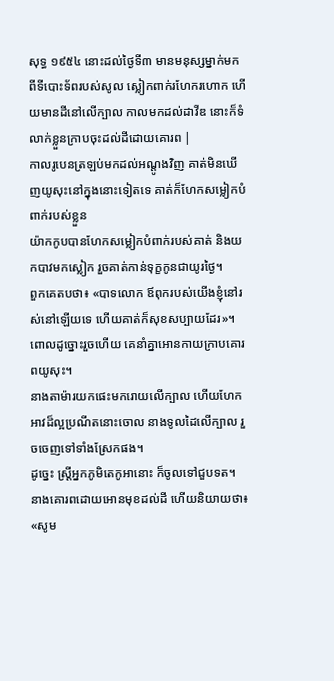សុទ្ធ ១៩៥៤ នោះដល់ថ្ងៃទី៣ មានមនុស្សម្នាក់មកពីទីបោះទ័ពរបស់សូល ស្លៀកពាក់រហែករហោក ហើយមានដីនៅលើក្បាល កាលមកដល់ដាវីឌ នោះក៏ទំលាក់ខ្លួនក្រាបចុះដល់ដីដោយគោរព |
កាលរូបេនត្រឡប់មកដល់អណ្តូងវិញ គាត់មិនឃើញយូសុះនៅក្នុងនោះទៀតទេ គាត់ក៏ហែកសម្លៀកបំពាក់របស់ខ្លួន
យ៉ាកកូបបានហែកសម្លៀកបំពាក់របស់គាត់ និងយកបាវមកស្លៀក រួចគាត់កាន់ទុក្ខកូនជាយូរថ្ងៃ។
ពួកគេតបថា៖ «បាទលោក ឪពុករបស់យើងខ្ញុំនៅរស់នៅឡើយទេ ហើយគាត់ក៏សុខសប្បាយដែរ»។ ពោលដូច្នោះរួចហើយ គេនាំគ្នាអោនកាយក្រាបគោរពយូសុះ។
នាងតាម៉ារយកផេះមករោយលើក្បាល ហើយហែកអាវដ៏ល្អប្រណីតនោះចោល នាងទូលដៃលើក្បាល រួចចេញទៅទាំងស្រែកផង។
ដូច្នេះ ស្ត្រីអ្នកភូមិតេកូអានោះ ក៏ចូលទៅជួបទត។ នាងគោរពដោយអោនមុខដល់ដី ហើយនិយាយថា៖ «សូម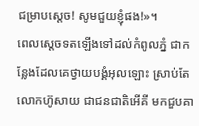ជម្រាបស្តេច! សូមជួយខ្ញុំផង!»។
ពេលស្តេចទតឡើងទៅដល់កំពូលភ្នំ ជាកន្លែងដែលគេថ្វាយបង្គំអុលឡោះ ស្រាប់តែលោកហ៊ូសាយ ជាជនជាតិអើគី មកជួបគា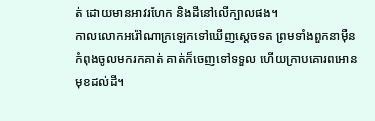ត់ ដោយមានអាវរហែក និងដីនៅលើក្បាលផង។
កាលលោកអរ៉ៅណាក្រឡេកទៅឃើញស្តេចទត ព្រមទាំងពួកនាម៉ឺន កំពុងចូលមករកគាត់ គាត់ក៏ចេញទៅទទួល ហើយក្រាបគោរពអោនមុខដល់ដី។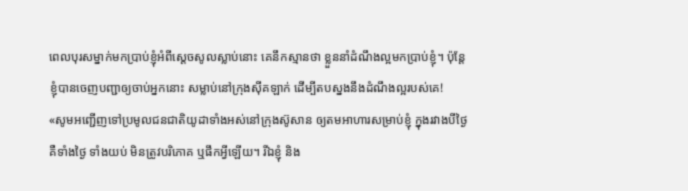ពេលបុរសម្នាក់មកប្រាប់ខ្ញុំអំពីស្តេចសូលស្លាប់នោះ គេនឹកស្មានថា ខ្លួននាំដំណឹងល្អមកប្រាប់ខ្ញុំ។ ប៉ុន្តែ ខ្ញុំបានចេញបញ្ជាឲ្យចាប់អ្នកនោះ សម្លាប់នៅក្រុងស៊ីគឡាក់ ដើម្បីតបស្នងនឹងដំណឹងល្អរបស់គេ!
«សូមអញ្ជើញទៅប្រមូលជនជាតិយូដាទាំងអស់នៅក្រុងស៊ូសាន ឲ្យតមអាហារសម្រាប់ខ្ញុំ ក្នុងរវាងបីថ្ងៃ គឺទាំងថ្ងៃ ទាំងយប់ មិនត្រូវបរិភោគ ឬផឹកអ្វីឡើយ។ រីឯខ្ញុំ និង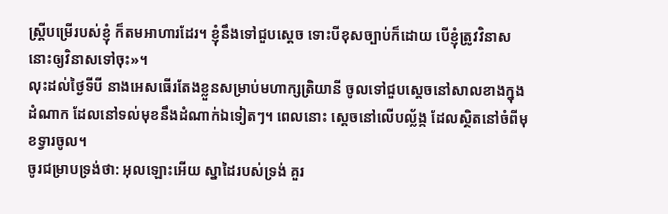ស្ត្រីបម្រើរបស់ខ្ញុំ ក៏តមអាហារដែរ។ ខ្ញុំនឹងទៅជួបស្ដេច ទោះបីខុសច្បាប់ក៏ដោយ បើខ្ញុំត្រូវវិនាស នោះឲ្យវិនាសទៅចុះ»។
លុះដល់ថ្ងៃទីបី នាងអេសធើរតែងខ្លួនសម្រាប់មហាក្សត្រិយានី ចូលទៅជួបស្ដេចនៅសាលខាងក្នុងដំណាក ដែលនៅទល់មុខនឹងដំណាក់ឯទៀតៗ។ ពេលនោះ ស្តេចនៅលើបល្ល័ង្ក ដែលស្ថិតនៅចំពីមុខទ្វារចូល។
ចូរជម្រាបទ្រង់ថា: អុលឡោះអើយ ស្នាដៃរបស់ទ្រង់ គួរ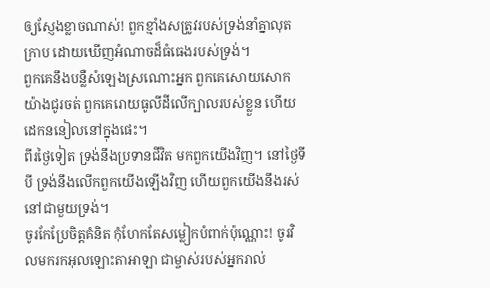ឲ្យស្ញែងខ្លាចណាស់! ពួកខ្មាំងសត្រូវរបស់ទ្រង់នាំគ្នាលុតក្រាប ដោយឃើញអំណាចដ៏ធំធេងរបស់ទ្រង់។
ពួកគេនឹងបន្លឺសំឡេងស្រណោះអ្នក ពួកគេសោយសោកយ៉ាងជូរចត់ ពួកគេរោយធូលីដីលើក្បាលរបស់ខ្លួន ហើយដេកននៀលនៅក្នុងផេះ។
ពីរថ្ងៃទៀត ទ្រង់នឹងប្រទានជីវិត មកពួកយើងវិញ។ នៅថ្ងៃទីបី ទ្រង់នឹងលើកពួកយើងឡើងវិញ ហើយពួកយើងនឹងរស់នៅជាមួយទ្រង់។
ចូរកែប្រែចិត្តគំនិត កុំហែកតែសម្លៀកបំពាក់ប៉ុណ្ណោះ! ចូរវិលមករកអុលឡោះតាអាឡា ជាម្ចាស់របស់អ្នករាល់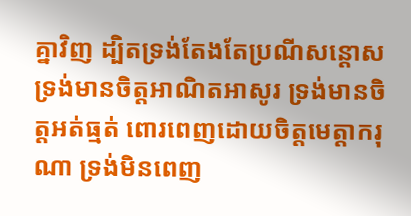គ្នាវិញ ដ្បិតទ្រង់តែងតែប្រណីសន្ដោស ទ្រង់មានចិត្តអាណិតអាសូរ ទ្រង់មានចិត្តអត់ធ្មត់ ពោរពេញដោយចិត្តមេត្តាករុណា ទ្រង់មិនពេញ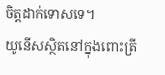ចិត្តដាក់ទោសទេ។
យូនើសស្ថិតនៅក្នុងពោះត្រី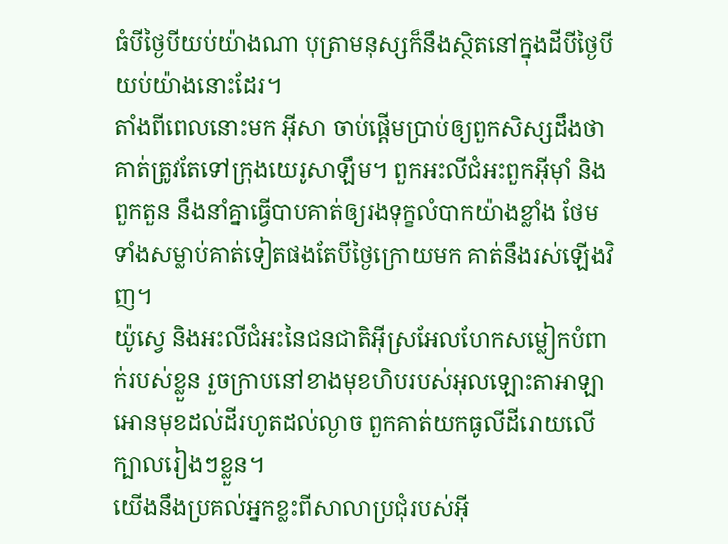ធំបីថ្ងៃបីយប់យ៉ាងណា បុត្រាមនុស្សក៏នឹងស្ថិតនៅក្នុងដីបីថ្ងៃបីយប់យ៉ាងនោះដែរ។
តាំងពីពេលនោះមក អ៊ីសា ចាប់ផ្ដើមប្រាប់ឲ្យពួកសិស្សដឹងថា គាត់ត្រូវតែទៅក្រុងយេរូសាឡឹម។ ពួកអះលីជំអះពួកអ៊ីមុាំ និងពួកតួន នឹងនាំគ្នាធ្វើបាបគាត់ឲ្យរងទុក្ខលំបាកយ៉ាងខ្លាំង ថែមទាំងសម្លាប់គាត់ទៀតផងតែបីថ្ងៃក្រោយមក គាត់នឹងរស់ឡើងវិញ។
យ៉ូស្វេ និងអះលីជំអះនៃជនជាតិអ៊ីស្រអែលហែកសម្លៀកបំពាក់របស់ខ្លួន រួចក្រាបនៅខាងមុខហិបរបស់អុលឡោះតាអាឡា អោនមុខដល់ដីរហូតដល់ល្ងាច ពួកគាត់យកធូលីដីរោយលើក្បាលរៀងៗខ្លួន។
យើងនឹងប្រគល់អ្នកខ្លះពីសាលាប្រជុំរបស់អ៊ី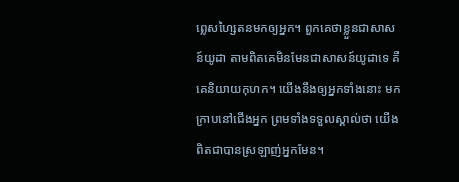ព្លេសហ្សៃតនមកឲ្យអ្នក។ ពួកគេថាខ្លួនជាសាសន៍យូដា តាមពិតគេមិនមែនជាសាសន៍យូដាទេ គឺគេនិយាយកុហក។ យើងនឹងឲ្យអ្នកទាំងនោះ មកក្រាបនៅជើងអ្នក ព្រមទាំងទទួលស្គាល់ថា យើងពិតជាបានស្រឡាញ់អ្នកមែន។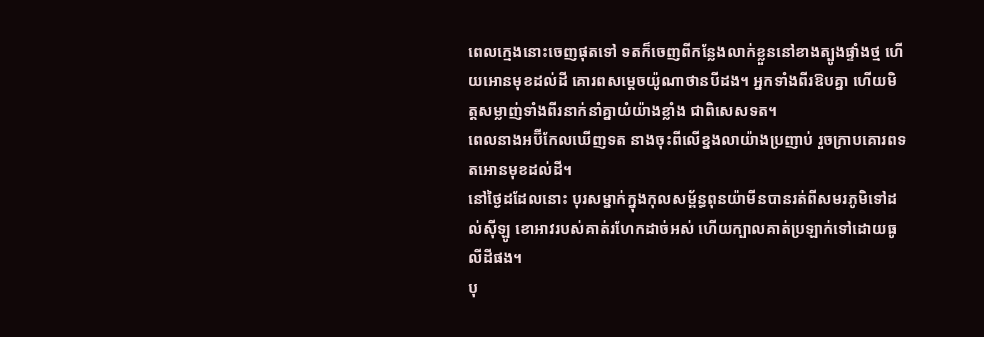ពេលក្មេងនោះចេញផុតទៅ ទតក៏ចេញពីកន្លែងលាក់ខ្លួននៅខាងត្បូងផ្ទាំងថ្ម ហើយអោនមុខដល់ដី គោរពសម្តេចយ៉ូណាថានបីដង។ អ្នកទាំងពីរឱបគ្នា ហើយមិត្តសម្លាញ់ទាំងពីរនាក់នាំគ្នាយំយ៉ាងខ្លាំង ជាពិសេសទត។
ពេលនាងអប៊ីកែលឃើញទត នាងចុះពីលើខ្នងលាយ៉ាងប្រញាប់ រួចក្រាបគោរពទតអោនមុខដល់ដី។
នៅថ្ងៃដដែលនោះ បុរសម្នាក់ក្នុងកុលសម្ព័ន្ធពុនយ៉ាមីនបានរត់ពីសមរភូមិទៅដល់ស៊ីឡូ ខោអាវរបស់គាត់រហែកដាច់អស់ ហើយក្បាលគាត់ប្រឡាក់ទៅដោយធូលីដីផង។
បុ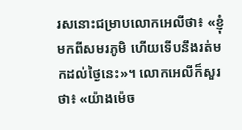រសនោះជម្រាបលោកអេលីថា៖ «ខ្ញុំមកពីសមរភូមិ ហើយទើបនឹងរត់មកដល់ថ្ងៃនេះ»។ លោកអេលីក៏សួរថា៖ «យ៉ាងម៉េច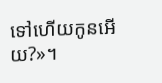ទៅហើយកូនអើយ?»។